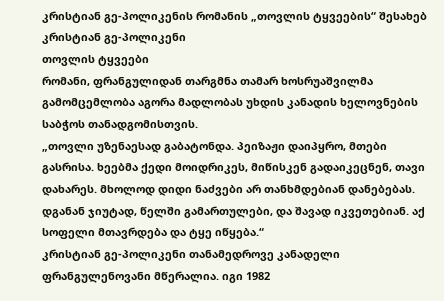კრისტიან გე-პოლიკენის რომანის „თოვლის ტყვეების“ შესახებ
კრისტიან გე-პოლიკენი
თოვლის ტყვეები
რომანი, ფრანგულიდან თარგმნა თამარ ხოსრუაშვილმა
გამომცემლობა აგორა მადლობას უხდის კანადის ხელოვნების საბჭოს თანადგომისთვის.
„თოვლი უზენაესად გაბატონდა. პეიზაჟი დაიპყრო, მთები გასრისა. ხეებმა ქედი მოიდრიკეს, მიწისკენ გადაიკეცნენ, თავი დახარეს. მხოლოდ დიდი ნაძვები არ თანხმდებიან დანებებას. დგანან ჯიუტად, წელში გამართულები, და შავად იკვეთებიან. აქ სოფელი მთავრდება და ტყე იწყება.“
კრისტიან გე-პოლიკენი თანამედროვე კანადელი ფრანგულენოვანი მწერალია. იგი 1982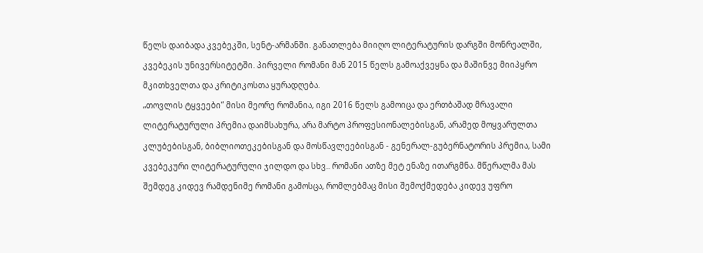წელს დაიბადა კვებეკში, სენტ-არმანში. განათლება მიიღო ლიტერატურის დარგში მონრეალში, კვებეკის უნივერსიტეტში. პირველი რომანი მან 2015 წელს გამოაქვეყნა და მაშინვე მიიპყრო მკითხველთა და კრიტიკოსთა ყურადღება.
„თოვლის ტყვეები“ მისი მეორე რომანია, იგი 2016 წელს გამოიცა და ერთბაშად მრავალი ლიტერატურული პრემია დაიმსახურა, არა მარტო პროფესიონალებისგან, არამედ მოყვარულთა კლუბებისგან, ბიბლიოთეკებისგან და მოსწავლეებისგან - გენერალ-გუბერნატორის პრემია, სამი კვებეკური ლიტერატურული ჯილდო და სხვ.. რომანი ათზე მეტ ენაზე ითარგმნა. მწერალმა მას შემდეგ კიდევ რამდენიმე რომანი გამოსცა, რომლებმაც მისი შემოქმედება კიდევ უფრო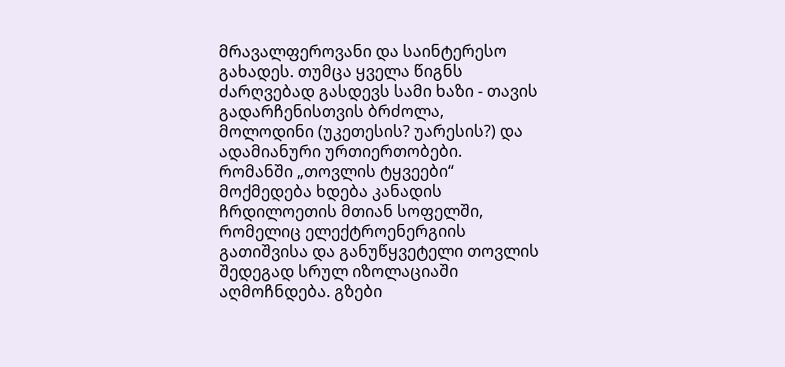მრავალფეროვანი და საინტერესო გახადეს. თუმცა ყველა წიგნს ძარღვებად გასდევს სამი ხაზი - თავის გადარჩენისთვის ბრძოლა, მოლოდინი (უკეთესის? უარესის?) და ადამიანური ურთიერთობები.
რომანში „თოვლის ტყვეები“ მოქმედება ხდება კანადის ჩრდილოეთის მთიან სოფელში, რომელიც ელექტროენერგიის გათიშვისა და განუწყვეტელი თოვლის შედეგად სრულ იზოლაციაში აღმოჩნდება. გზები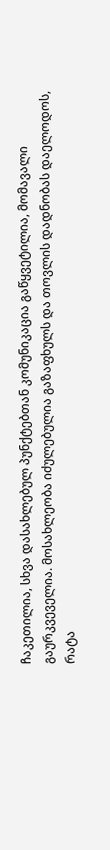ჩაკეთილია, სხვა დასახლებულ პუნქტებთან კომუნიკაცია გაწყვეტილია, მომავალი გაურკვეველია. მოსახლეობა იძულებულია გაზაფხულს და თოვლის დადნობას დაელოდოს, რატა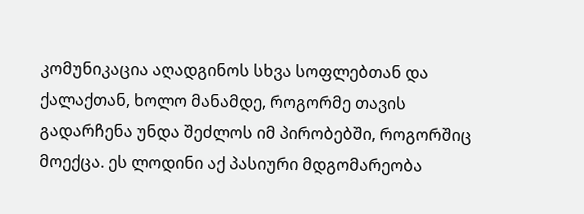კომუნიკაცია აღადგინოს სხვა სოფლებთან და ქალაქთან, ხოლო მანამდე, როგორმე თავის გადარჩენა უნდა შეძლოს იმ პირობებში, როგორშიც მოექცა. ეს ლოდინი აქ პასიური მდგომარეობა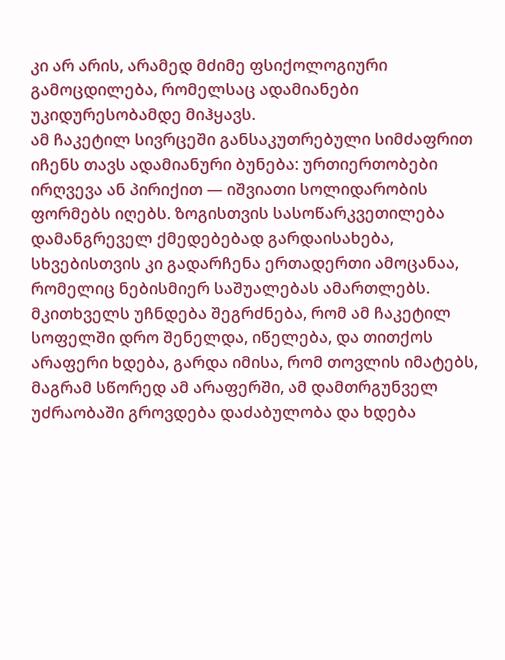კი არ არის, არამედ მძიმე ფსიქოლოგიური გამოცდილება, რომელსაც ადამიანები უკიდურესობამდე მიჰყავს.
ამ ჩაკეტილ სივრცეში განსაკუთრებული სიმძაფრით იჩენს თავს ადამიანური ბუნება: ურთიერთობები ირღვევა ან პირიქით — იშვიათი სოლიდარობის ფორმებს იღებს. ზოგისთვის სასოწარკვეთილება დამანგრეველ ქმედებებად გარდაისახება, სხვებისთვის კი გადარჩენა ერთადერთი ამოცანაა, რომელიც ნებისმიერ საშუალებას ამართლებს.
მკითხველს უჩნდება შეგრძნება, რომ ამ ჩაკეტილ სოფელში დრო შენელდა, იწელება, და თითქოს არაფერი ხდება, გარდა იმისა, რომ თოვლის იმატებს, მაგრამ სწორედ ამ არაფერში, ამ დამთრგუნველ უძრაობაში გროვდება დაძაბულობა და ხდება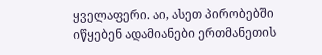ყველაფერი. აი, ასეთ პირობებში იწყებენ ადამიანები ერთმანეთის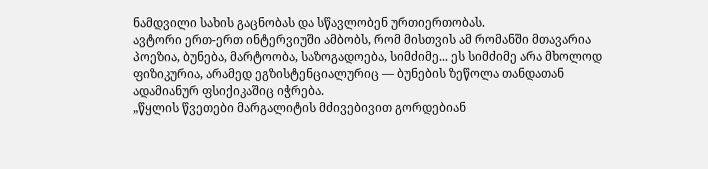ნამდვილი სახის გაცნობას და სწავლობენ ურთიერთობას.
ავტორი ერთ-ერთ ინტერვიუში ამბობს, რომ მისთვის ამ რომანში მთავარია პოეზია, ბუნება, მარტოობა, საზოგადოება, სიმძიმე... ეს სიმძიმე არა მხოლოდ ფიზიკურია, არამედ ეგზისტენციალურიც — ბუნების ზეწოლა თანდათან ადამიანურ ფსიქიკაშიც იჭრება.
„წყლის წვეთები მარგალიტის მძივებივით გორდებიან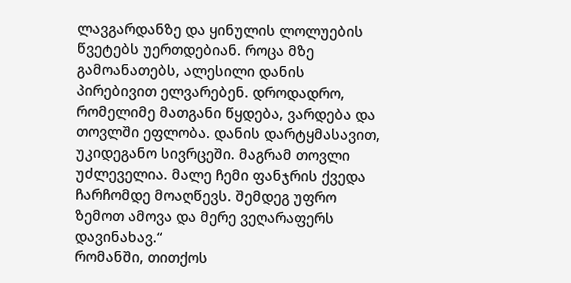ლავგარდანზე და ყინულის ლოლუების წვეტებს უერთდებიან. როცა მზე გამოანათებს, ალესილი დანის პირებივით ელვარებენ. დროდადრო, რომელიმე მათგანი წყდება, ვარდება და თოვლში ეფლობა. დანის დარტყმასავით, უკიდეგანო სივრცეში. მაგრამ თოვლი უძლეველია. მალე ჩემი ფანჯრის ქვედა ჩარჩომდე მოაღწევს. შემდეგ უფრო ზემოთ ამოვა და მერე ვეღარაფერს დავინახავ.“
რომანში, თითქოს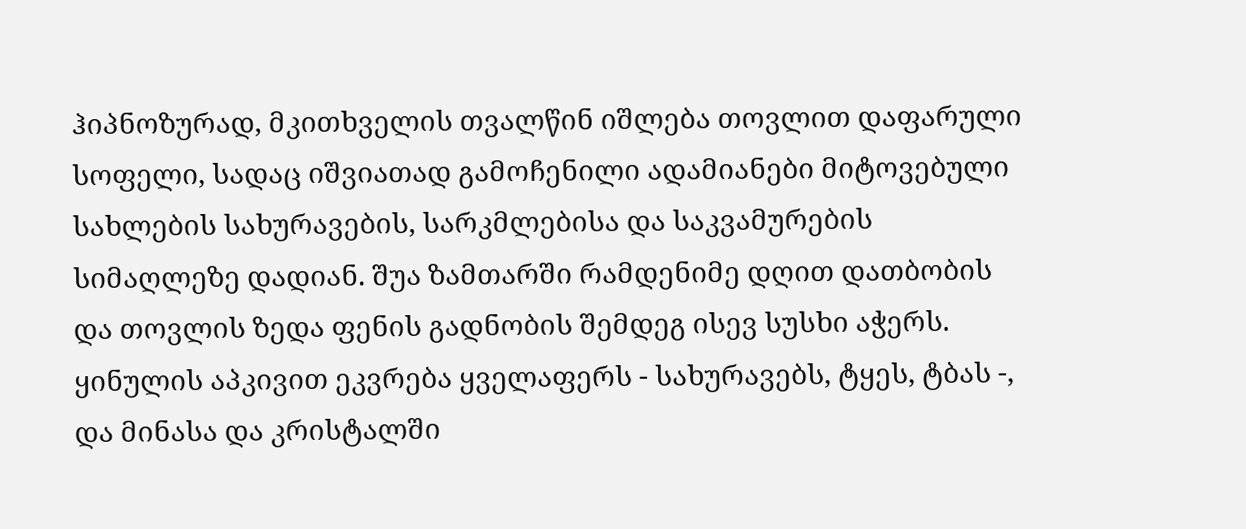ჰიპნოზურად, მკითხველის თვალწინ იშლება თოვლით დაფარული სოფელი, სადაც იშვიათად გამოჩენილი ადამიანები მიტოვებული სახლების სახურავების, სარკმლებისა და საკვამურების სიმაღლეზე დადიან. შუა ზამთარში რამდენიმე დღით დათბობის და თოვლის ზედა ფენის გადნობის შემდეგ ისევ სუსხი აჭერს. ყინულის აპკივით ეკვრება ყველაფერს - სახურავებს, ტყეს, ტბას -, და მინასა და კრისტალში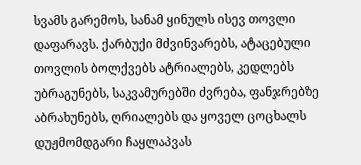სვამს გარემოს, სანამ ყინულს ისევ თოვლი დაფარავს. ქარბუქი მძვინვარებს, ატაცებული თოვლის ბოლქვებს ატრიალებს, კედლებს უბრაგუნებს, საკვამურებში ძვრება, ფანჯრებზე აბრახუნებს, ღრიალებს და ყოველ ცოცხალს დუჟმომდგარი ჩაყლაპვას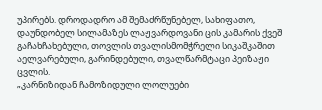უპირებს. დროდადრო ამ შემაძრწუნებელ, სახიფათო, დაუნდობელ სილამაზეს ლაჟვარდოვანი ცის კამარის ქვეშ გაჩახჩახებული, თოვლის თვალისმომჭრელი სიკაშკაშით აელვარებული, გარინდებული, თვალწარმტაცი პეიზაჟი ცვლის.
„კარნიზიდან ჩამოზიდული ლოლუები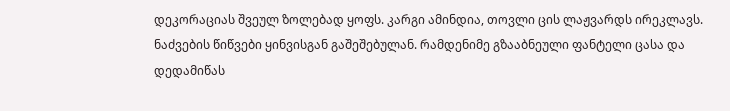დეკორაციას შვეულ ზოლებად ყოფს. კარგი ამინდია, თოვლი ცის ლაჟვარდს ირეკლავს. ნაძვების წიწვები ყინვისგან გაშეშებულან. რამდენიმე გზააბნეული ფანტელი ცასა და დედამიწას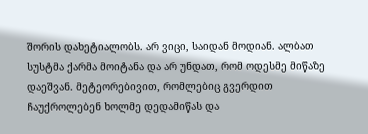შორის დახეტიალობს. არ ვიცი, საიდან მოდიან. ალბათ სუსტმა ქარმა მოიტანა და არ უნდათ, რომ ოდესმე მიწაზე დაეშვან. მეტეორებივით, რომლებიც გვერდით ჩაუქროლებენ ხოლმე დედამიწას და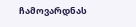ჩამოვარდნას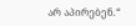არ აპირებენ.“